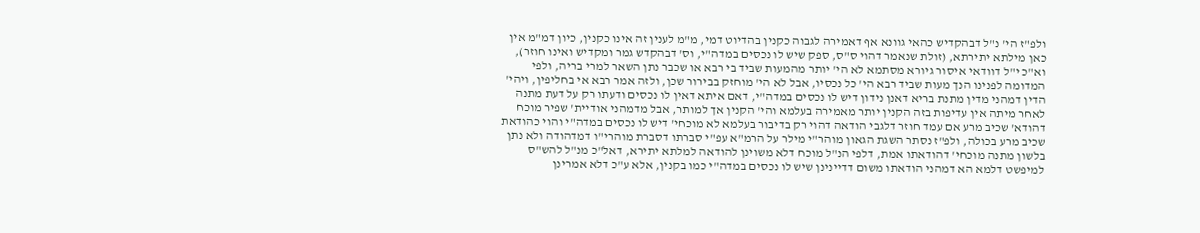ולפ"ז הי' נ"ל דבהקדיש כהאי גוונא אף דאמירה לגבוה כקנין בהדיוט דמי, מ"מ לענין זה אינו כקנין, כיון דמ"מ אין כאן מילתא יתירתא, (זולת שנאמר דהוי ס"ס, ספק שיש לו נכסים במדה"י, וס' דבהקדש גמר ומקדיש ואינו חוזר), וא"כ י"ל דוודאי איסור גיורא מסתמא לא הי' יותר מהמעות שביד בי רבא או שכבר נתן השאר למרי בריה, ולפי המדומה לפנינו הנך מעות שביד רבא הי' כל נכסיו, אבל לא הי' מוחזק בבירור שכן, ולזה אמר רבא אי בחליפין, ויהי' הדין דמהני מדין מתנת בריא דאנן נידון דיש לו נכסים במדה"י, דאם איתא דאין לו נכסים ודעתו רק על דעת מתנה לאחר מיתה אין עדיפות בזה הקנין יותר מאמירה בעלמא והי' הקנין אך למותר, אבל מדמהני אודיית' שפיר מוכח דהודא' שכיב מרע אם עמד חוזר דלגבי הודאה דהוי רק בדיבור בעלמא לא מוכחי' דיש לו נכסים במדה"י והוי כהודאת שכיב מרע בכולה, ולפ"ז נסתר השגת הגאון מוהר"י מילר על הרמ"א עפ"י סברתו דסברת מוהרי"ו דמדהודה ולא נתן בלשון מתנה מוכחי' דהודאתו אמת, דלפי הנ"ל מוכח דלא משוינן להודאה למלתא יתירא, דאל"כ מנ"ל להש"ס למיפשט דלמא הא דמהני הודאתו משום דדיינינן שיש לו נכסים במדה"י כמו בקנין, אלא ע"כ דלא אמרינן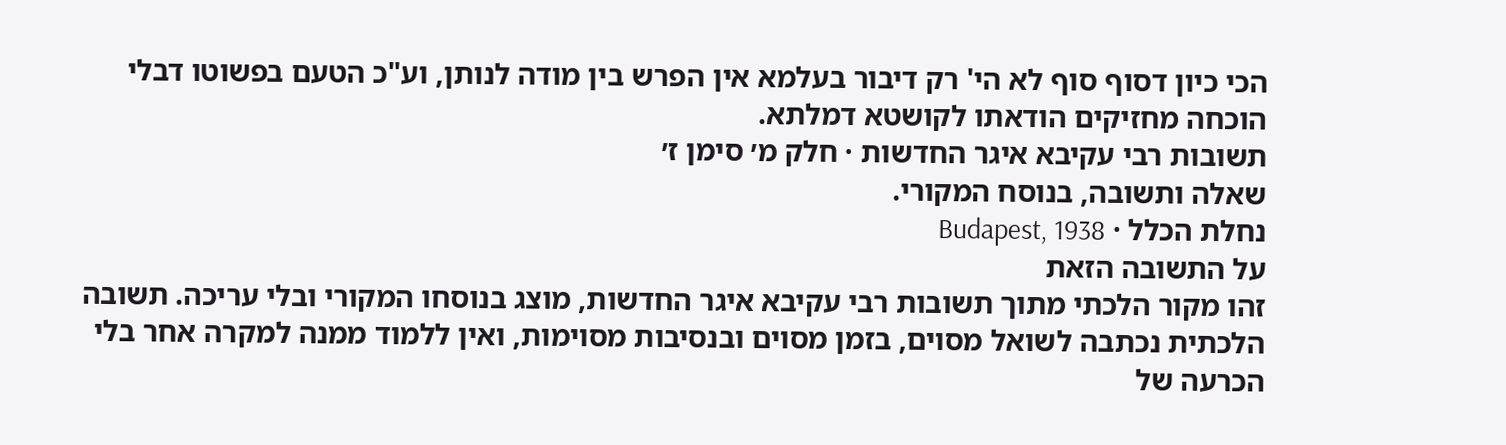הכי כיון דסוף סוף לא הי' רק דיבור בעלמא אין הפרש בין מודה לנותן, וע"כ הטעם בפשוטו דבלי הוכחה מחזיקים הודאתו לקושטא דמלתא.
תשובות רבי עקיבא איגר החדשות · חלק מ׳ סימן ז׳
שאלה ותשובה, בנוסח המקורי.
נחלת הכלל · Budapest, 1938
על התשובה הזאת
זהו מקור הלכתי מתוך תשובות רבי עקיבא איגר החדשות, מוצג בנוסחו המקורי ובלי עריכה. תשובה הלכתית נכתבה לשואל מסוים, בזמן מסוים ובנסיבות מסוימות, ואין ללמוד ממנה למקרה אחר בלי הכרעה של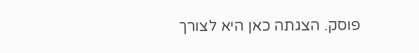פוסק. הצגתה כאן היא לצורך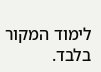לימוד המקור בלבד.